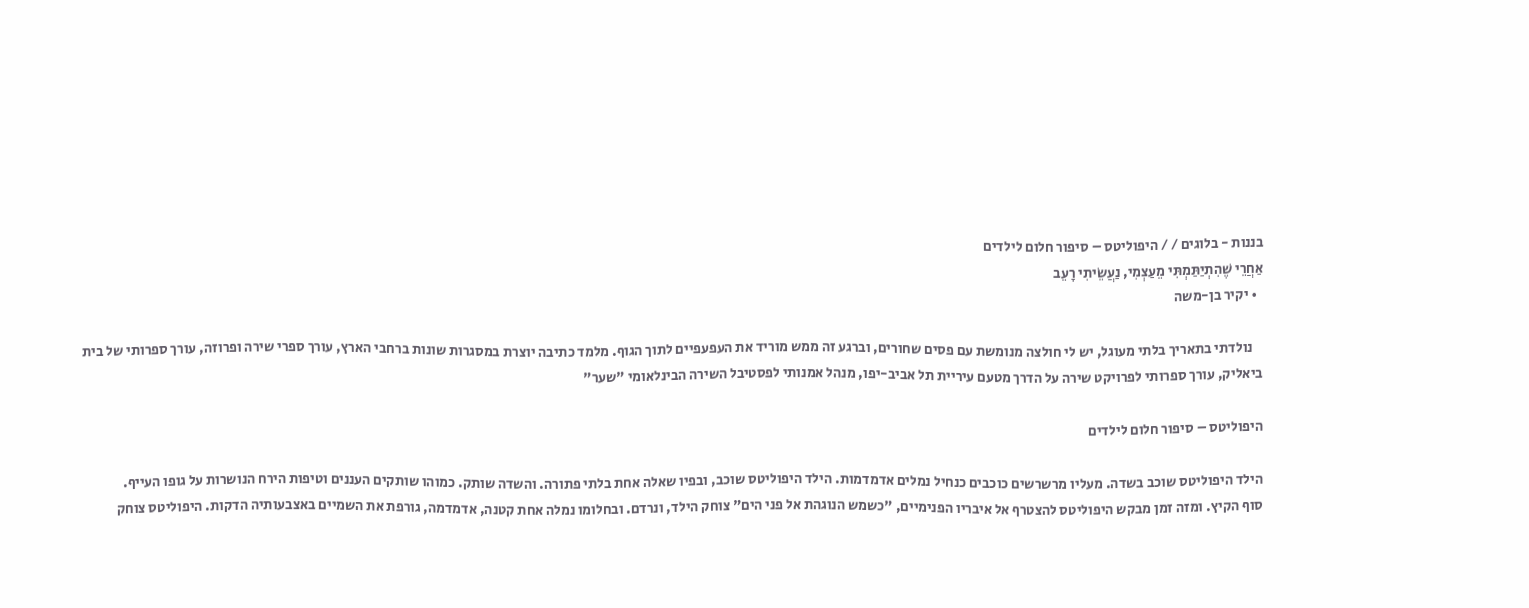בננות - בלוגים / / היפוליטס – סיפור חלום לילדים
אַחֲרֵי שֶׁהִתְיַתַּמְתִּי מֵעַצְמִי, נַעֲשֵׂיתִי רָעֵב
  • יקיר בן-משה

    נולדתי בתאריך בלתי מעוגל, יש לי חולצה מנומשת עם פסים שחורים, וברגע זה ממש מוריד את העפעפיים לתוך הגוף. מלמד כתיבה יוצרת במסגרות שונות ברחבי הארץ, עורך ספרי שירה ופרוזה, עורך ספרותי של בית ביאליק, עורך ספרותי לפרויקט שירה על הדרך מטעם עיריית תל אביב-יפו, מנהל אמנותי לפסטיבל השירה הבינלאומי "שער"

היפוליטס – סיפור חלום לילדים

הילד היפוליטס שוכב בשדה. מעליו מרשרשים כוכבים כנחיל נמלים אדמדמות. הילד היפוליטס שוכב, ובפיו שאלה אחת בלתי פתורה. והשדה שותק. כמוהו שותקים העננים וטיפות הירח הנושרות על גופו העייף.
סוף הקיץ. ומזה זמן מבקש היפוליטס להצטרף אל איבריו הפנימיים, "כשמש הנוגהת אל פני הים" צוחק הילד, ונרדם. ובחלומו נמלה אחת קטנה, אדמדמה, גורפת את השמיים באצבעותיה הדקות. היפוליטס צוחק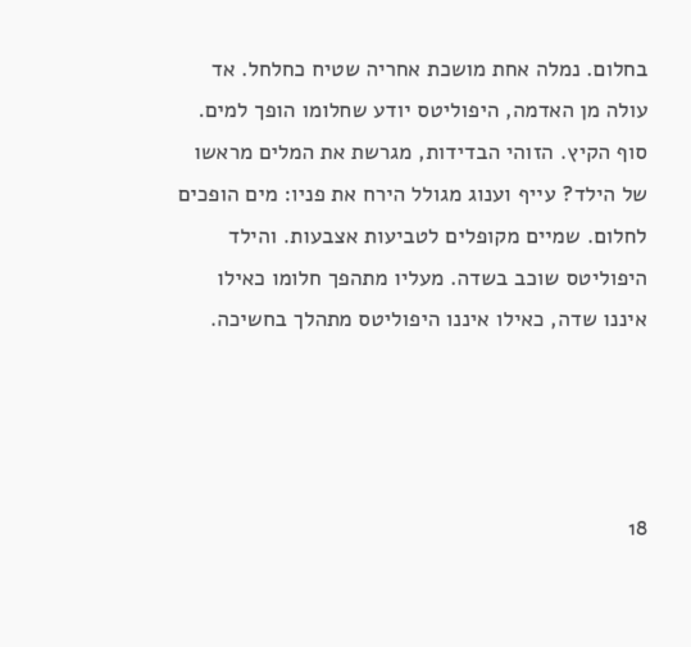בחלום. נמלה אחת מושכת אחריה שטיח כחלחל. אד עולה מן האדמה, היפוליטס יודע שחלומו הופך למים.
סוף הקיץ. הזוהי הבדידות, מגרשת את המלים מראשו של הילד? עייף וענוג מגולל הירח את פניו: מים הופכים לחלום. שמיים מקופלים לטביעות אצבעות. והילד היפוליטס שוכב בשדה. מעליו מתהפך חלומו כאילו איננו שדה, כאילו איננו היפוליטס מתהלך בחשיכה.




18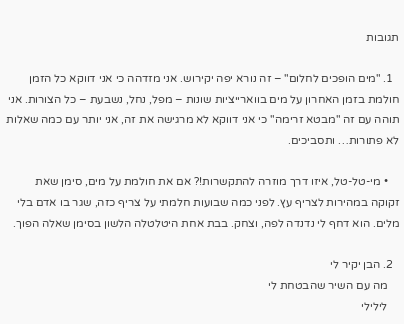תגובות

  1. "מים הופכים לחלום" – זה נורא יפה יקירוש. אני מזדהה כי אני דווקא כל הזמן חולמת בזמן האחרון על מים בווארייציות שונות – מפל, נחל, נשבעת – כל הצורות. אני תוהה עם זה "מבטא זרימה" כי אני דווקא לא מרגישה את זה, אני יותר עם כמה שאלות לא פתורות… ותסביכים.

    • מי-טל-טל, איזו דרך מוזרה להתקשרות!? אם את חולמת על מים, סימן שאת זקוקה במהירות לצריף עץ. לפני כמה שבועות חלמתי על צריף כזה, שגר בו אדם בלי מלים. הוא דחף לי נדנדה לפה, וצחק. בבת אחת היטלטלה הלשון בסימן שאלה הפוך.

  2. הבן יקיר לי
    מה עם השיר שהבטחת לי
    לילילי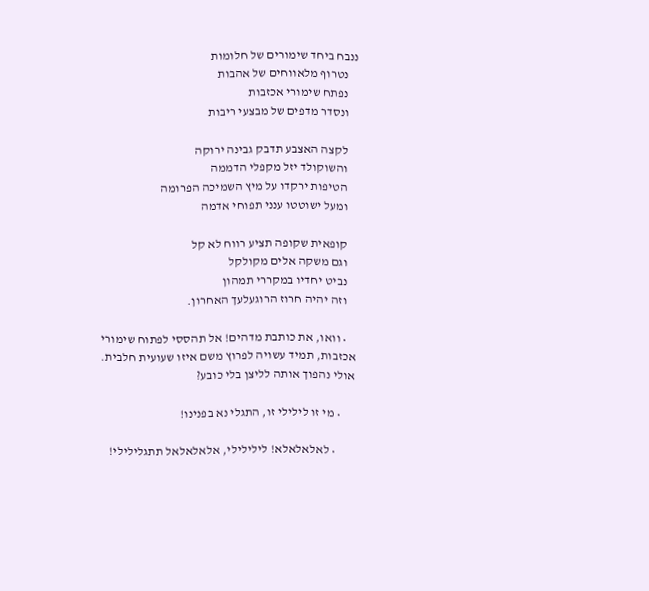ננבח ביחד שימורים של חלומות
    נטרוף מלאווחים של אהבות
    נפתח שימורי אכזבות
    ונסדר מדפים של מבצעי ריבות

    לקצה האצבע תדבק גבינה ירוקה
    והשוקולד יזל מקפלי הדממה
    הטיפות ירקדו על מיץ השמיכה הפרומה
    ומעל ישוטטו ענני תפוחי אדמה

    קופאית שקופה תציע רווח לא קל
    וגם משקה אלים מקולקל
    נביט יחדיו במקררי תמהון
    וזה יהיה חרוז הרוגעלעך האחרון.

    • וואו, את כותבת מדהים! אל תהססי לפתוח שימורי אכזבות, תמיד עשויה לפרוץ משם איזו שעועית חלבית. אולי נהפוך אותה לליצן בלי כובע?

      • מי זו לילילי זו, התגלי נא בפנינו!

        • לאלאלאלא! לילילילי, אלאלאלאל תתגלילילי!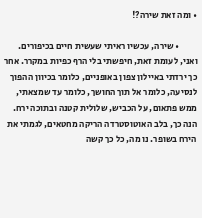• ומה זאת שירה?!

          • שירה, עכשיו ראיתי שעשית חיים בכיפורים. ואני, לעומת זאת, חיפשתי בלי הרף כפיות במקרר. אחר כך ירדתי באיילון צפון באופניים, כלומר בכיוון ההפוך לנסיעה, כלומר אל תוך החושך, כלומר עד שמצאתי, ממש פתאום, על הכביש, שלולית קטנה ובתוכה ירח. הנה כך, בלב האוטוסטרדה הריקה מחטאים, לגמתי את הירח בשופר. נו מה, כל כך קשה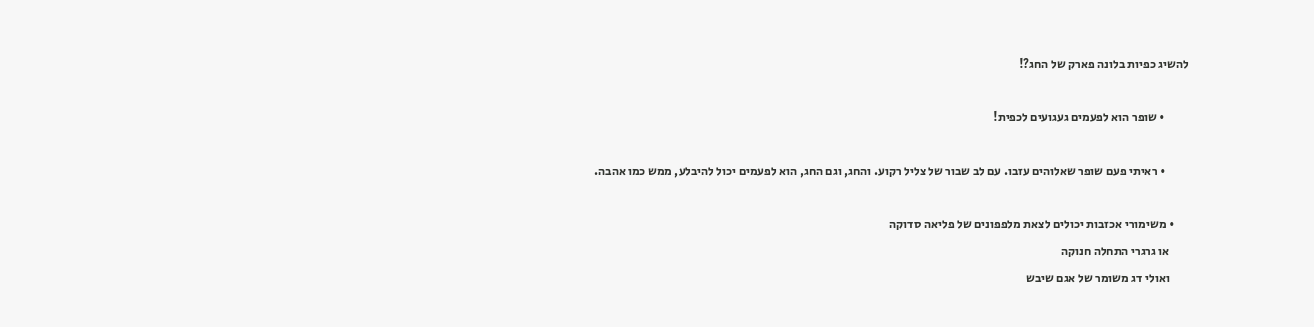להשיג כפיות בלונה פארק של החג?!

          • שופר הוא לפעמים געגועים לכפית!

          • ראיתי פעם שופר שאלוהים עזבו. עם לב שבור של צליל רקוע. והחג, וגם החג, הוא לפעמים יכול להיבלע, ממש כמו אהבה.

      • משימורי אכזבות יכולים לצאת מלפפונים של פליאה סדוקה
        או גרגרי התחלה חנוקה
        ואולי דג משומר של אגם שיבש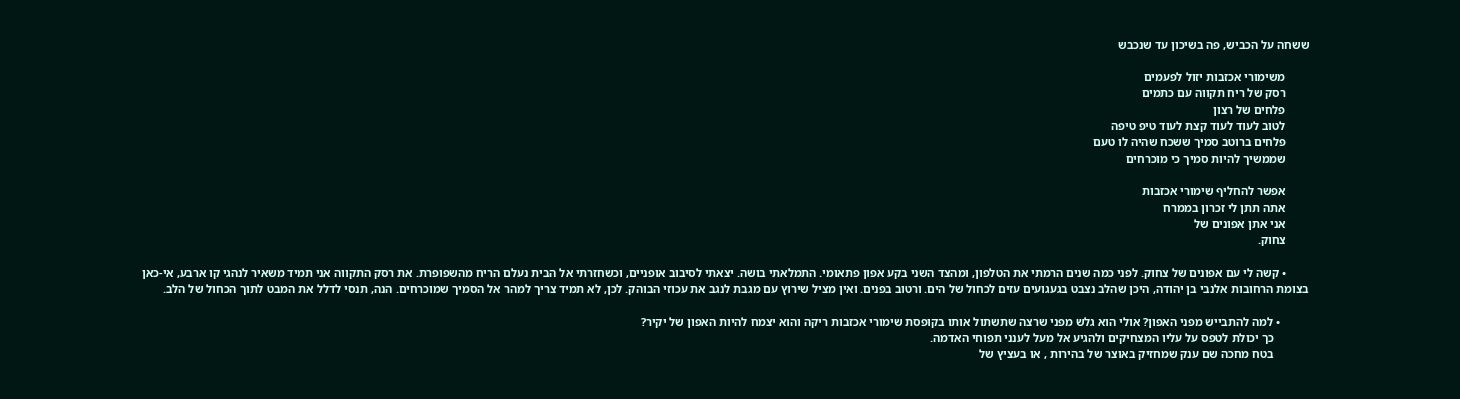ששחה על הכביש, פה בשיכון עד שנכבש

        משימורי אכזבות יזול לפעמים
        רסק של ריח תקווה עם כתמים
        פלחים של רצון
        לטוב לעוד לעוד קצת לעוד טיפ טיפה
        פלחים ברוטב סמיך ששכח שהיה לו טעם
        שממשיך להיות סמיך כי מוכרחים

        אפשר להחליף שימורי אכזבות
        אתה תתן לי זכרון בממרח
        אני אתן אפונים של
        צחוק.

        • קשה לי עם אפונים של צחוק. לפני כמה שנים הרמתי את הטלפון, ומהצד השני בקע אפון פתאומי. התמלאתי בושה. יצאתי לסיבוב אופניים, וכשחזרתי אל הבית נעלם הריח מהשפופרת. את רסק התקווה אני תמיד משאיר לנהגי קו ארבע, אי-כאן בצומת הרחובות אלנבי בן יהודה, היכן שהלב נצבט בגעגועים עזים לכחול של הים. ורטוב בפנים. ואין מציל שירוץ עם מגבת לנגב את עכוזי הבוהק. לכן, לא תמיד צריך למהר אל הסמיך שמוכרחים. הנה, תנסי לדלל את המבט לתוך הכחול של הלב.

          • למה להתבייש מפני האפון? אולי הוא גלש מפני שרצה שתשתול אותו בקופסת שימורי אכזבות ריקה והוא יצמח להיות האפון של יקיר?
            כך יכולת לטפס על עליו המצחיקים ולהגיע אל מעל לענני תפוחי האדמה.
            בטח מחכה שם ענק שמחזיק באוצר של בהירות , או בעציץ של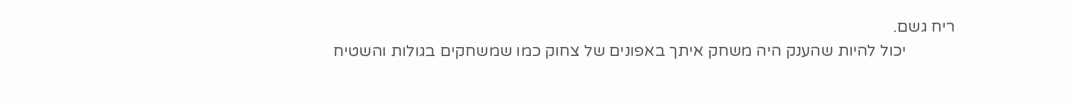ריח גשם.
            יכול להיות שהענק היה משחק איתך באפונים של צחוק כמו שמשחקים בגולות והשטיח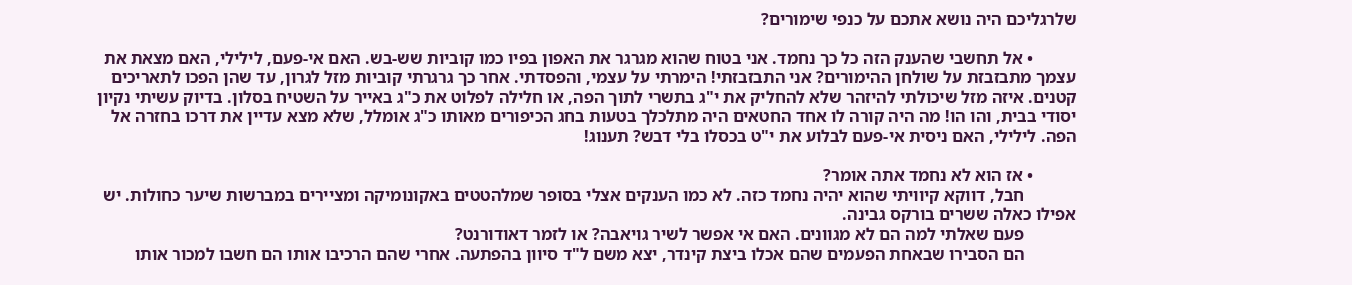שלרגליכם היה נושא אתכם על כנפי שימורים?

          • אל תחשבי שהענק הזה כל כך נחמד. אני בטוח שהוא מגרגר את האפון בפיו כמו קוביות שש-בש. האם אי-פעם, לילילי, האם מצאת את עצמך מתבזבזת על שולחן ההימורים? אני התבזבזתי! הימרתי על עצמי, והפסדתי. אחר כך גרגרתי קוביות מזל לגרון, עד שהן הפכו לתאריכים קטנים. איזה מזל שיכולתי להיזהר שלא להחליק את י"ג בתשרי לתוך הפה, או חלילה לפלוט את כ"ג באייר על השטיח בסלון. בדיוק עשיתי נקיון יסודי בבית, והו הו! מה היה קורה לו אחד החטאים היה מתלכלך בטעות בחג הכיפורים מאותו כ"ג אומלל, שלא מצא עדיין את דרכו בחזרה אל הפה. לילילי, האם ניסית אי-פעם לבלוע את י"ט בכסלו בלי דבש? תענוג!

          • אז הוא לא נחמד אתה אומר?
            חבל, דווקא קיוויתי שהוא יהיה נחמד כזה. לא כמו הענקים אצלי בסופר שמלהטטים באקונומיקה ומציירים במברשות שיער כחולות. יש אפילו כאלה ששרים בורקס גבינה.
            פעם שאלתי למה הם לא מגוונים. האם אי אפשר לשיר גויאבה? או לזמר דאודורנט?
            הם הסבירו שבאחת הפעמים שהם אכלו ביצת קינדר, יצא משם ל"ד סיוון בהפתעה. אחרי שהם הרכיבו אותו הם חשבו למכור אותו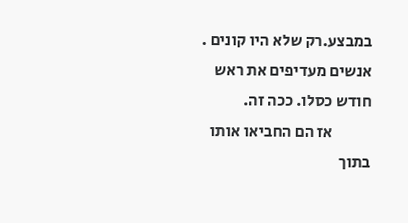במבצע.רק שלא היו קונים . אנשים מעדיפים את ראש חודש כסלו. ככה זה.
            אז הם החביאו אותו בתוך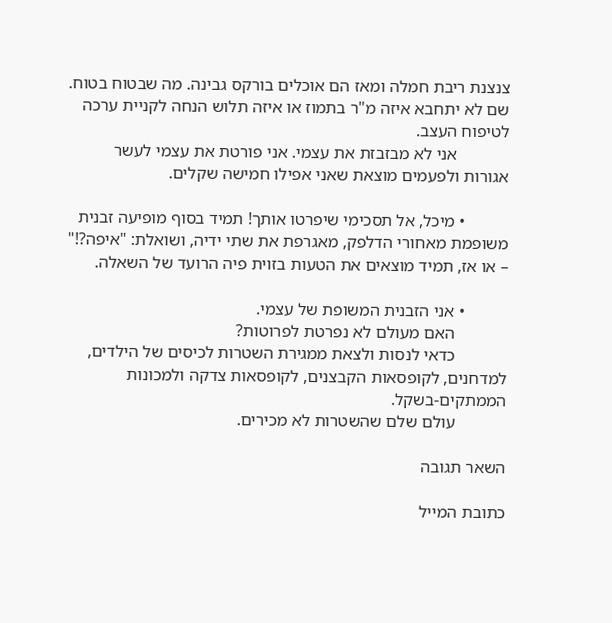צנצנת ריבת חמלה ומאז הם אוכלים בורקס גבינה. מה שבטוח בטוח. שם לא יתחבא איזה מ"ר בתמוז או איזה תלוש הנחה לקניית ערכה לטיפוח העצב.
            אני לא מבזבזת את עצמי. אני פורטת את עצמי לעשר אגורות ולפעמים מוצאת שאני אפילו חמישה שקלים.

          • מיכל, אל תסכימי שיפרטו אותך! תמיד בסוף מופיעה זבנית משופמת מאחורי הדלפק, מאגרפת את שתי ידיה, ושואלת: "איפה?!" – או אז, תמיד מוצאים את הטעות בזוית פיה הרועד של השאלה.

          • אני הזבנית המשופת של עצמי.
            האם מעולם לא נפרטת לפרוטות?
            כדאי לנסות ולצאת ממגירת השטרות לכיסים של הילדים, למדחנים, לקופסאות הקבצנים, לקופסאות צדקה ולמכונות הממתקים-בשקל.
            עולם שלם שהשטרות לא מכירים.

השאר תגובה

כתובת המייל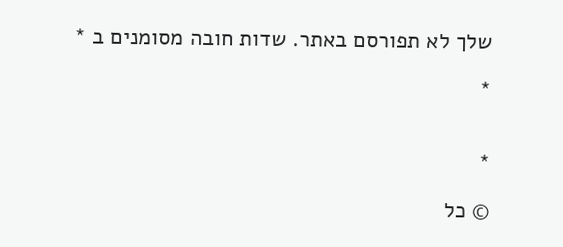שלך לא תפורסם באתר. שדות חובה מסומנים ב *

*


*

© כל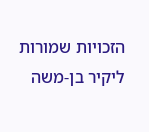הזכויות שמורות ליקיר בן-משה